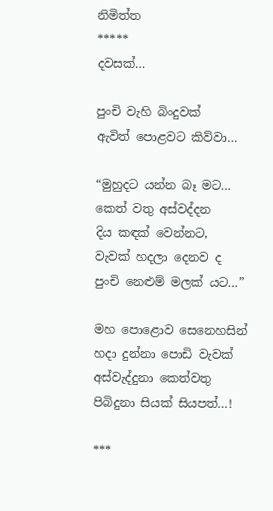නිමිත්ත
*****
දවසක්…

පුංචි වැහි බිංදුවක්
ඇවිත් පොළවට කිව්වා…

“මුහුදට යන්න බෑ මට…
කෙත් වතු අස්වද්දන
දිය කඳක් වෙන්නට,
වැවක් හදලා දෙනව ද
පුංචි නෙළුම් මලක් යට…”

මහ පොළොව සෙනෙහසින්
හදා දුන්නා පොඩි වැවක්
අස්වැද්දුනා කෙත්වතු
පිබිදුනා සියක් සියපත්…!

***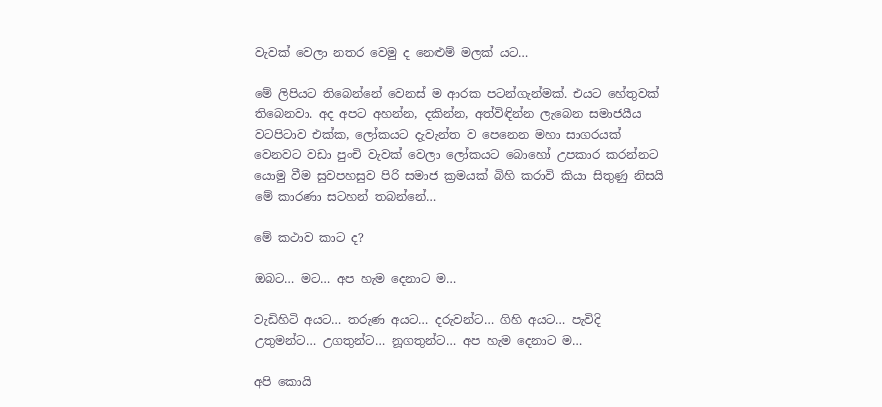වැවක් වෙලා නතර වෙමු ද නෙළුම් මලක් යට…

මේ ලිපියට තිබෙන්නේ වෙනස් ම ආරක පටන්ගැන්මක්. එයට හේතුවක් තිබෙනවා. අද අපට අහන්න, දකින්න, අත්විඳින්න ලැබෙන සමාජයීය වටපිටාව එක්ක, ලෝකයට දැවැන්ත ව පෙනෙන මහා සාගරයක් වෙනවට වඩා පුංචි වැවක් වෙලා ලෝකයට බොහෝ උපකාර කරන්නට යොමු වීම සුවපහසුව පිරි සමාජ ක්‍රමයක් බිහි කරාවි කියා සිතුණු නිසයි මේ කාරණා සටහන් තබන්නේ…

මේ කථාව කාට ද?

ඔබට… මට… අප හැම දෙනාට ම…

වැඩිහිටි අයට… තරුණ අයට… දරුවන්ට… ගිහි අයට… පැවිදි උතුමන්ට… උගතුන්ට… නූගතුන්ට… අප හැම දෙනාට ම…

අපි කොයි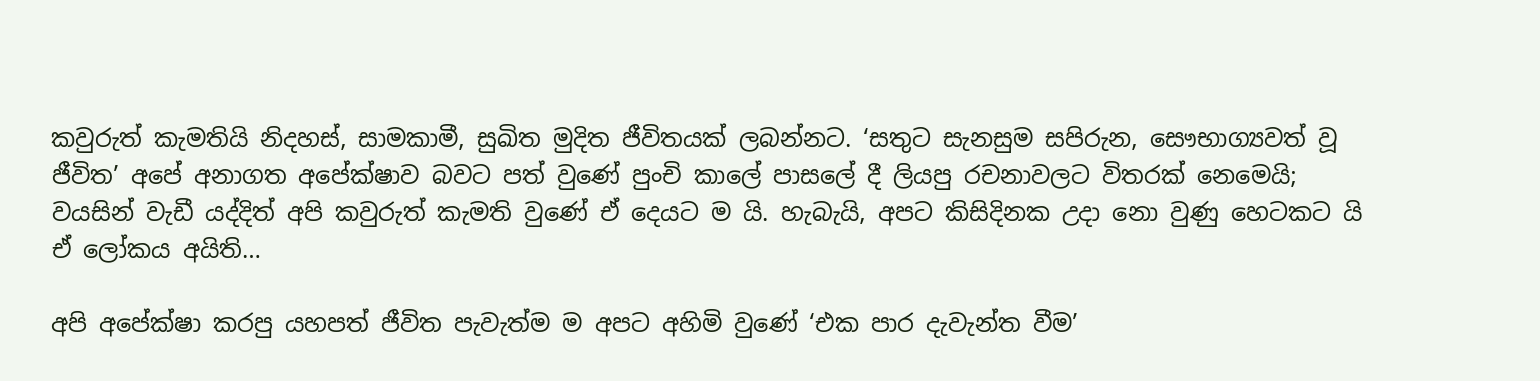කවුරුත් කැමතියි නිදහස්, සාමකාමී, සුඛිත මුදිත ජීවිතයක් ලබන්නට. ‘සතුට සැනසුම සපිරුන, සෞභාග්‍යවත් වූ ජීවිත’ අපේ අනාගත අපේක්ෂාව බවට පත් වුණේ පුංචි කාලේ පාසලේ දී ලියපු රචනාවලට විතරක් නෙමෙයි; වයසින් වැඩී යද්දිත් අපි කවුරුත් කැමති වුණේ ඒ දෙයට ම යි. හැබැයි, අපට කිසිදිනක උදා නො වුණු හෙටකට යි ඒ ලෝකය අයිති…

අපි අපේක්ෂා කරපු යහපත් ජීවිත පැවැත්ම ම අපට අහිමි වුණේ ‘එක පාර දැවැන්ත වීම’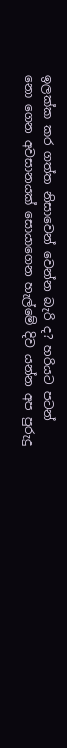ඉලක්ක කර ගත්ත නිසාවෙන් වෙන්න බැරි ද? හරියට පටන් නො ගෙන අවසානයක් සොයාගෙන හැල්මේ දිව යන්න අප පුරුදු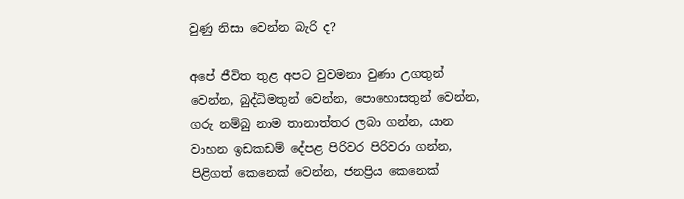වුණු නිසා වෙන්න බැරි ද?

අපේ ජීවිත තුළ අපට වුවමනා වුණා උගතුන් වෙන්න, බුද්ධිමතුන් වෙන්න, පොහොසතුන් වෙන්න, ගරු නම්බු නාම තානාත්තර ලබා ගන්න, යාන වාහන ඉඩකඩම් දේපළ පිරිවර පිරිවරා ගන්න, පිළිගත් කෙනෙක් වෙන්න, ජනප්‍රිය කෙනෙක්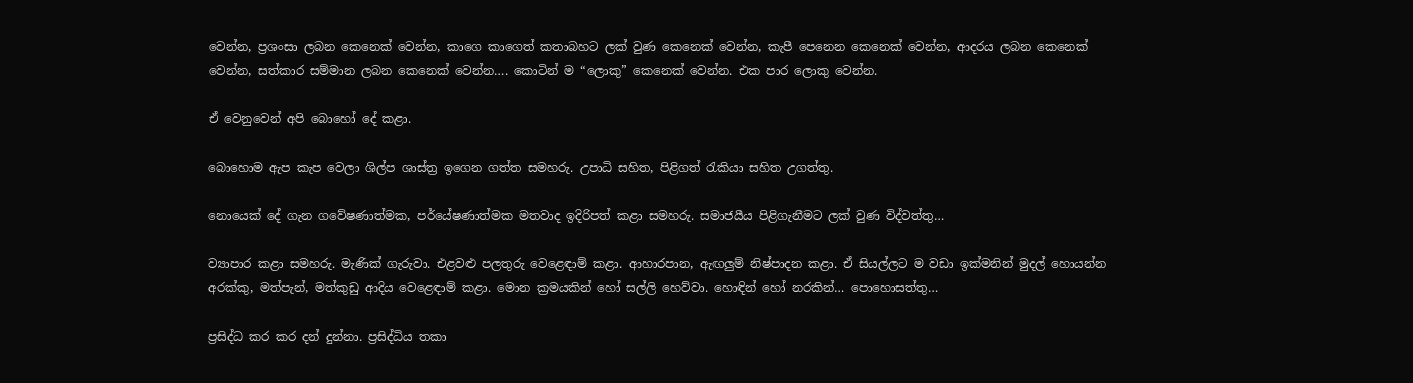වෙන්න, ප්‍රශංසා ලබන කෙනෙක් වෙන්න, කාගෙ කාගෙත් කතාබහට ලක් වුණ කෙනෙක් වෙන්න, කැපී පෙනෙන කෙනෙක් වෙන්න, ආදරය ලබන කෙනෙක් වෙන්න, සත්කාර සම්මාන ලබන කෙනෙක් වෙන්න…. කොටින් ම “ලොකු” කෙනෙක් වෙන්න. එක පාර ලොකු වෙන්න.

ඒ වෙනුවෙන් අපි බොහෝ දේ කළා.

බොහොම ඇප කැප වෙලා ශිල්ප ශාස්ත්‍ර ඉගෙන ගත්ත සමහරු. උපාධි සහිත, පිළිගත් රැකියා සහිත උගත්තු.

නොයෙක් දේ ගැන ගවේෂණාත්මක, පර්යේෂණාත්මක මතවාද ඉදිරිපත් කළා සමහරු. සමාජයීය පිළිගැනීමට ලක් වුණ විද්වත්තු…

ව්‍යාපාර කළා සමහරු. මැණික් ගැරුවා. එළවළු පලතුරු වෙළෙඳාම් කළා. ආහාරපාන, ඇඟලුම් නිෂ්පාදන කළා. ඒ සියල්ලට ම වඩා ඉක්මනින් මුදල් හොයන්න අරක්කු, මත්පැන්, මත්කුඩු ආදිය වෙළෙඳාම් කළා. මොන ක්‍රමයකින් හෝ සල්ලි හෙව්වා. හොඳින් හෝ නරකින්… පොහොසත්තු…

ප්‍රසිද්ධ කර කර දන් දුන්නා. ප්‍රසිද්ධිය තකා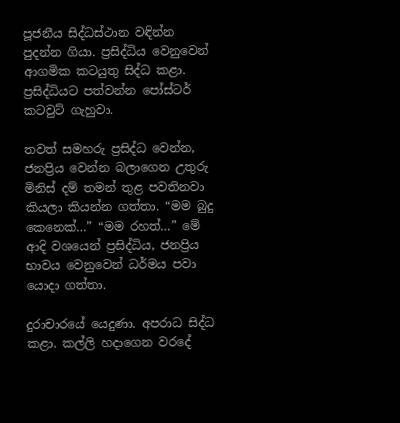පූජනීය සිද්ධස්ථාන වඳින්න පුදන්න ගියා. ප්‍රසිද්ධිය වෙනුවෙන් ආගමික කටයුතු සිද්ධ කළා. ප්‍රසිද්ධියට පත්වන්න පෝස්ටර් කටවුට් ගැහුවා.

තවත් සමහරු ප්‍රසිද්ධ වෙන්න, ජනප්‍රිය වෙන්න බලාගෙන උතුරු මිනිස් දම් තමන් තුළ පවතිනවා කියලා කියන්න ගත්තා. “මම බුදු කෙනෙක්…” “මම රහත්…” මේ ආදි වශයෙන් ප්‍රසිද්ධිය, ජනප්‍රිය භාවය වෙනුවෙන් ධර්මය පවා යොදා ගත්තා.

දුරාචාරයේ යෙදුණා. අපරාධ සිද්ධ කළා. කල්ලි හදාගෙන වරදේ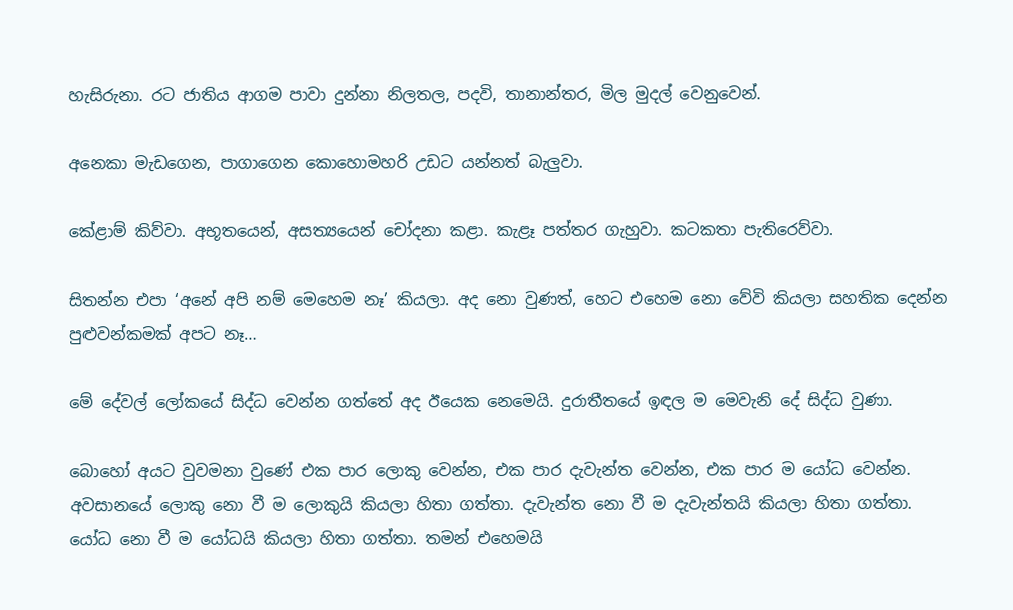හැසිරුනා. රට ජාතිය ආගම පාවා දුන්නා නිලතල, පදවි, තානාන්තර, මිල මුදල් වෙනුවෙන්.

අනෙකා මැඩගෙන, පාගාගෙන කොහොමහරි උඩට යන්නත් බැලුවා.

කේළාම් කිව්වා. අභූතයෙන්, අසත්‍යයෙන් චෝදනා කළා. කැළෑ පත්තර ගැහුවා. කටකතා පැතිරෙව්වා.

සිතන්න එපා ‘අනේ අපි නම් මෙහෙම නෑ’ කියලා. අද නො වුණත්, හෙට එහෙම නො වේවි කියලා සහතික දෙන්න පුළුවන්කමක් අපට නෑ…

මේ දේවල් ලෝකයේ සිද්ධ වෙන්න ගත්තේ අද ඊයෙක නෙමෙයි. දුරාතීතයේ ඉඳල ම මෙවැනි දේ සිද්ධ වුණා.

බොහෝ අයට වුවමනා වුණේ එක පාර ලොකු වෙන්න, එක පාර දැවැන්ත වෙන්න, එක පාර ම යෝධ වෙන්න. අවසානයේ ලොකු නො වී ම ලොකුයි කියලා හිතා ගත්තා. දැවැන්ත නො වී ම දැවැන්තයි කියලා හිතා ගත්තා. යෝධ නො වී ම යෝධයි කියලා හිතා ගත්තා. තමන් එහෙමයි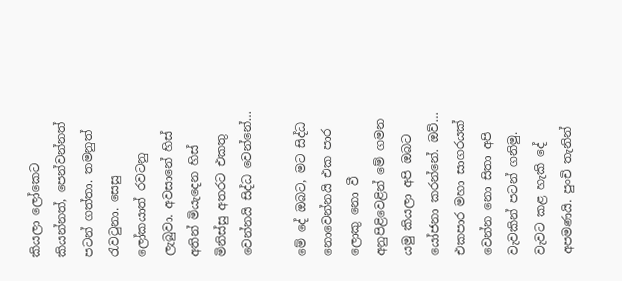කියලා ලෝකෙට කියන්නත්, පෙන්වන්නත් පටන් ගත්තා. තමනුත් රැවටුනා. සෙසු ලෝකයාත් රවටනු ලැබුවා. අවසානේ හිස් අතින් මියැදෙන හිස් මිනිස්සු අතරට එකතු වෙන්නයි සිද්ධ වෙන්නේ…

මේ දේ ඔබට, මට සිද්ධ නොවෙන්නයි එක පාර ලොකු නො වී අනුපිළිවෙළින් මේ ගමන යමු කියලා අපි ඔබට යෝජනා කරන්නේ. ඔව්… එකපාර මහා සාගරයක් වෙන්න නො සිතා අපි වැවකින් පටන් ගනිමු. වැවට කළ හැකි දේ අපමණයි. පුංචි තැනින්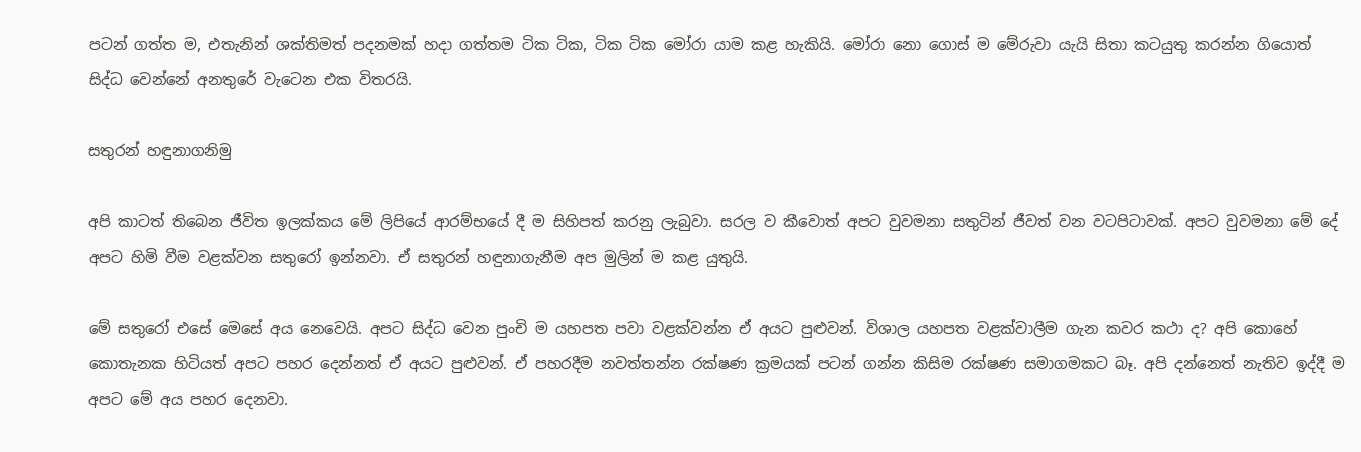පටන් ගත්ත ම, එතැනින් ශක්තිමත් පදනමක් හදා ගත්තම ටික ටික, ටික ටික මෝරා යාම කළ හැකියි. මෝරා නො ගොස් ම මේරුවා යැයි සිතා කටයුතු කරන්න ගියොත් සිද්ධ වෙන්නේ අනතුරේ වැටෙන එක විතරයි.

සතුරන් හඳුනාගනිමු

අපි කාටත් තිබෙන ජීවිත ඉලක්කය මේ ලිපියේ ආරම්භයේ දී ම සිහිපත් කරනු ලැබුවා. සරල ව කීවොත් අපට වුවමනා සතුටින් ජීවත් වන වටපිටාවක්. අපට වුවමනා මේ දේ අපට හිමි වීම වළක්වන සතුරෝ ඉන්නවා. ඒ සතුරන් හඳුනාගැනීම අප මුලින් ම කළ යුතුයි.

මේ සතුරෝ එසේ මෙසේ අය නෙවෙයි. අපට සිද්ධ වෙන පුංචි ම යහපත පවා වළක්වන්න ඒ අයට පුළුවන්. විශාල යහපත වළක්වාලීම ගැන කවර කථා ද? අපි කොහේ කොතැනක හිටියත් අපට පහර දෙන්නත් ඒ අයට පුළුවන්. ඒ පහරදීම නවත්තන්න රක්ෂණ ක්‍රමයක් පටන් ගන්න කිසිම රක්ෂණ සමාගමකට බෑ. අපි දන්නෙත් නැතිව ඉද්දී ම අපට මේ අය පහර දෙනවා.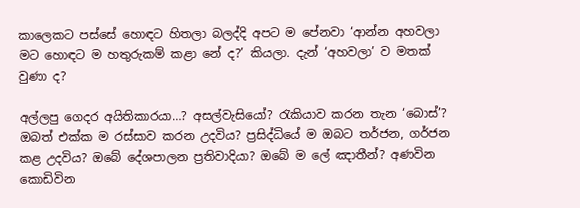කාලෙකට පස්සේ හොඳට හිතලා බලද්දි අපට ම පේනවා ‘ආන්න අහවලා මට හොඳට ම හතුරුකම් කළා නේ ද?’ කියලා. දැන් ‘අහවලා’ ව මතක් වුණා ද?

අල්ලපු ගෙදර අයිතිකාරයා…? අසල්වැසියෝ? රැකියාව කරන තැන ‘බොස්’? ඔබත් එක්ක ම රස්සාව කරන උදවිය? ප්‍රසිද්ධියේ ම ඔබට තර්ජන, ගර්ජන කළ උදවිය? ඔබේ දේශපාලන ප්‍රතිවාදියා? ඔබේ ම ලේ ඤාතීන්? අණවින කොඩිවින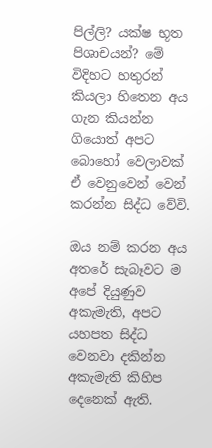පිල්ලි? යක්ෂ භූත පිශාචයන්? මේ විදිහට හතුරන් කියලා හිතෙන අය ගැන කියන්න ගියොත් අපට බොහෝ වෙලාවක් ඒ වෙනුවෙන් වෙන් කරන්න සිද්ධ වේවි.

ඔය නම් කරන අය අතරේ සැබෑවට ම අපේ දියුණුව අකැමැති, අපට යහපත සිද්ධ වෙනවා දකින්න අකැමැති කිහිප දෙනෙක් ඇති.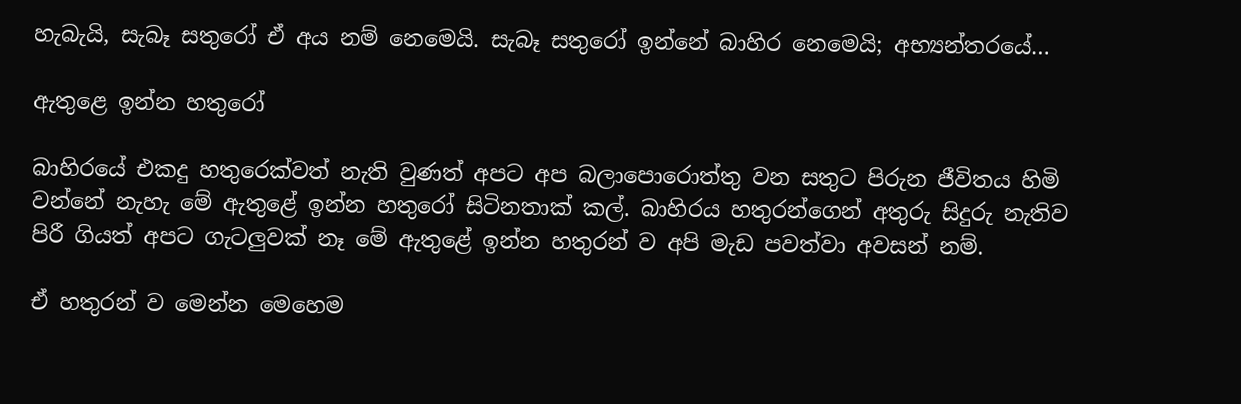හැබැයි, සැබෑ සතුරෝ ඒ අය නම් නෙමෙයි. සැබෑ සතුරෝ ඉන්නේ බාහිර නෙමෙයි; අභ්‍යන්තරයේ…

ඇතුළෙ ඉන්න හතුරෝ

බාහිරයේ එකදු හතුරෙක්වත් නැති වුණත් අපට අප බලාපොරොත්තු වන සතුට පිරුන ජීවිතය හිමි වන්නේ නැහැ මේ ඇතුළේ ඉන්න හතුරෝ සිටිනතාක් කල්. බාහිරය හතුරන්ගෙන් අතුරු සිදුරු නැතිව පිරී ගියත් අපට ගැටලුවක් නෑ මේ ඇතුළේ ඉන්න හතුරන් ව අපි මැඩ පවත්වා අවසන් නම්.

ඒ හතුරන් ව මෙන්න මෙහෙම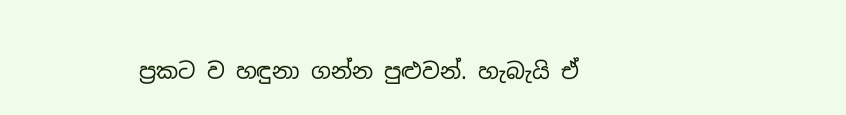ප්‍රකට ව හඳුනා ගන්න පුළුවන්. හැබැයි ඒ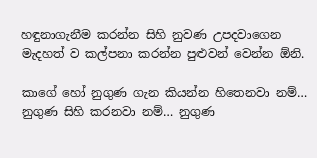හඳුනාගැනීම කරන්න සිහි නුවණ උපදවාගෙන මැදහත් ව කල්පනා කරන්න පුළුවන් වෙන්න ඕනි.

කාගේ හෝ නුගුණ ගැන කියන්න හිතෙනවා නම්… නුගුණ සිහි කරනවා නම්… නුගුණ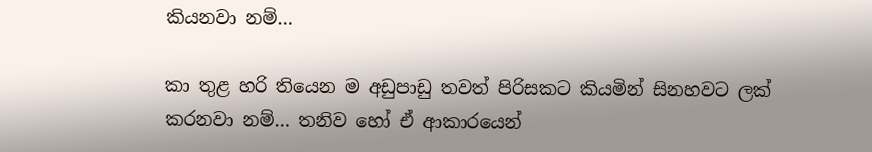කියනවා නම්…

කා තුළ හරි තියෙන ම අඩුපාඩු තවත් පිරිසකට කියමින් සිනහවට ලක් කරනවා නම්… තනිව හෝ ඒ ආකාරයෙන්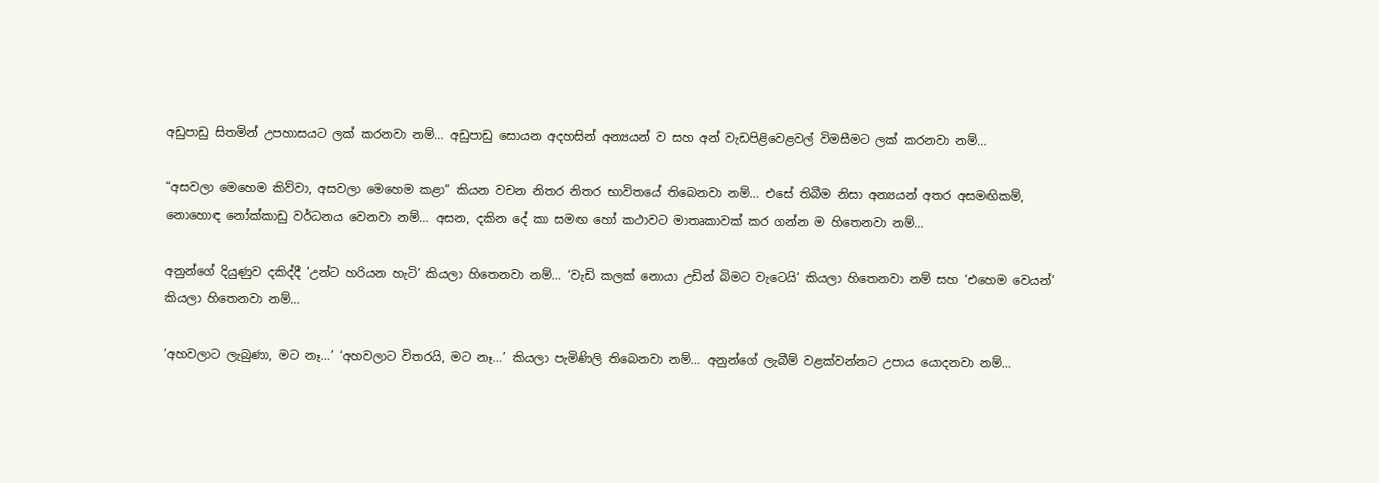අඩුපාඩු සිතමින් උපහාසයට ලක් කරනවා නම්… අඩුපාඩු සොයන අදහසින් අන්‍යයන් ව සහ අන් වැඩපිළිවෙළවල් විමසීමට ලක් කරනවා නම්…

“අසවලා මෙහෙම කිව්වා, අසවලා මෙහෙම කළා” කියන වචන නිතර නිතර භාවිතයේ තිබෙනවා නම්… එසේ තිබීම නිසා අන්‍යයන් අතර අසමඟිකම්, නොහොඳ නෝක්කාඩු වර්ධනය වෙනවා නම්… අසන, දකින දේ කා සමඟ හෝ කථාවට මාතෘකාවක් කර ගන්න ම හිතෙනවා නම්…

අනුන්ගේ දියුණුව දකිද්දී ’උන්ට හරියන හැටි’ කියලා හිතෙනවා නම්… ‘වැඩි කලක් නොයා උඩින් බිමට වැටෙයි’ කියලා හිතෙනවා නම් සහ ‘එහෙම වෙයන්’ කියලා හිතෙනවා නම්…

‘අහවලාට ලැබුණා, මට නෑ…’ ‘අහවලාට විතරයි, මට නෑ…’ කියලා පැමිණිලි තිබෙනවා නම්… අනුන්ගේ ලැබීම් වළක්වන්නට උපාය යොදනවා නම්…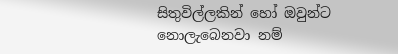සිතුවිල්ලකින් හෝ ඔවුන්ට නොලැබෙනවා නම්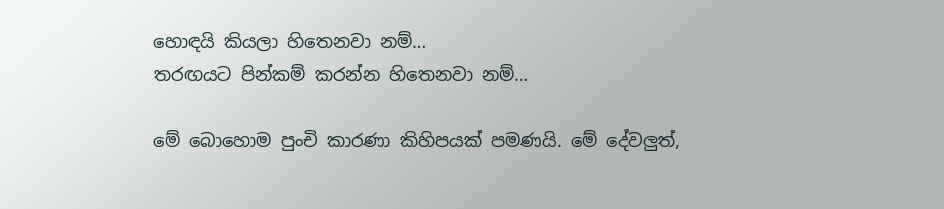හොඳයි කියලා හිතෙනවා නම්…
තරඟයට පින්කම් කරන්න හිතෙනවා නම්…

මේ බොහොම පුංචි කාරණා කිහිපයක් පමණයි. මේ දේවලුත්,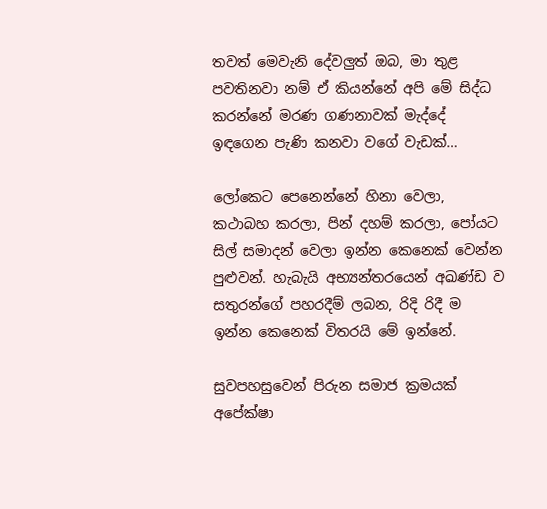තවත් මෙවැනි දේවලුත් ඔබ, මා තුළ පවතිනවා නම් ඒ කියන්නේ අපි මේ සිද්ධ කරන්නේ මරණ ගණනාවක් මැද්දේ ඉඳගෙන පැණි කනවා වගේ වැඩක්…

ලෝකෙට පෙනෙන්නේ හිනා වෙලා, කථාබහ කරලා, පින් දහම් කරලා, පෝයට සිල් සමාදන් වෙලා ඉන්න කෙනෙක් වෙන්න පුළුවන්. හැබැයි අභ්‍යන්තරයෙන් අඛණ්ඩ ව සතුරන්ගේ පහරදීම් ලබන, රිදි රිදී ම ඉන්න කෙනෙක් විතරයි මේ ඉන්නේ.

සුවපහසුවෙන් පිරුන සමාජ ක්‍රමයක් අපේක්ෂා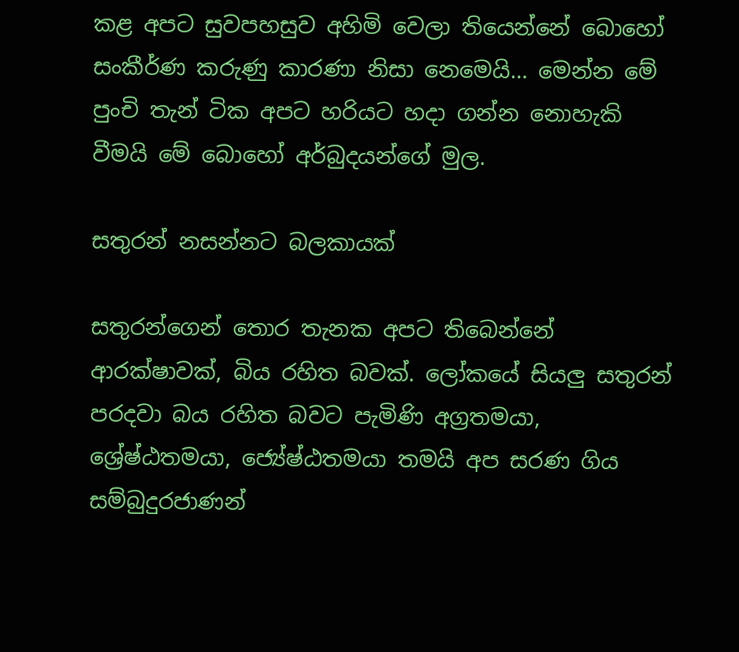කළ අපට සුවපහසුව අහිමි වෙලා තියෙන්නේ බොහෝ සංකීර්ණ කරුණු කාරණා නිසා නෙමෙයි… මෙන්න මේ පුංචි තැන් ටික අපට හරියට හදා ගන්න නොහැකි වීමයි මේ බොහෝ අර්බුදයන්ගේ මුල.

සතුරන් නසන්නට බලකායක්

සතුරන්ගෙන් තොර තැනක අපට තිබෙන්නේ ආරක්ෂාවක්, බිය රහිත බවක්. ලෝකයේ සියලු සතුරන් පරදවා බය රහිත බවට පැමිණි අග්‍රතමයා, ශ්‍රේෂ්ඨතමයා, ජ්‍යේෂ්ඨතමයා තමයි අප සරණ ගිය සම්බුදුරජාණන්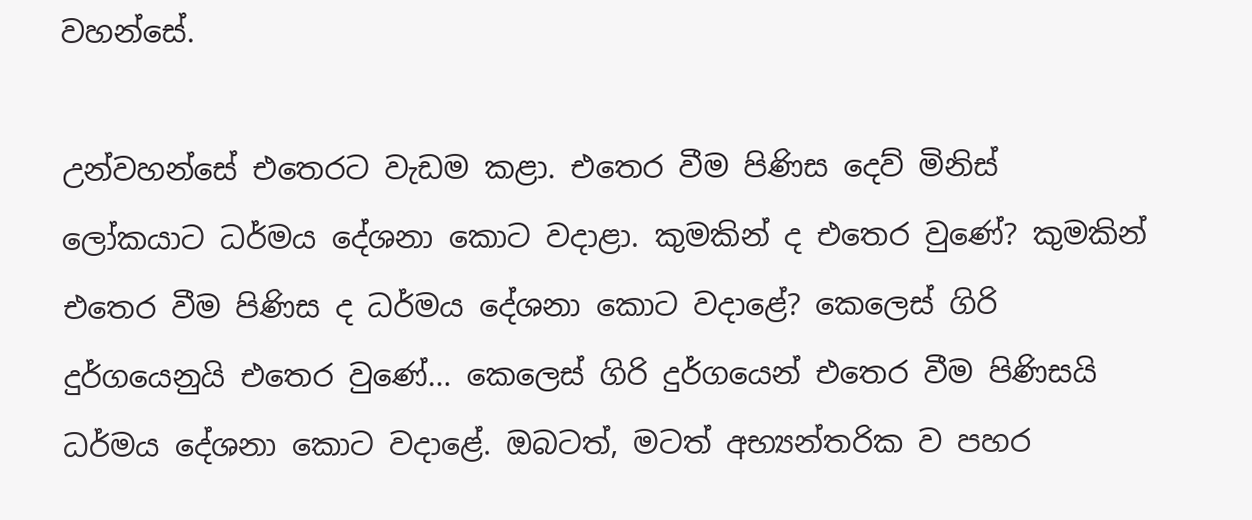වහන්සේ.

උන්වහන්සේ එතෙරට වැඩම කළා. එතෙර වීම පිණිස දෙව් මිනිස් ලෝකයාට ධර්මය දේශනා කොට වදාළා. කුමකින් ද එතෙර වුණේ? කුමකින් එතෙර වීම පිණිස ද ධර්මය දේශනා කොට වදාළේ? කෙලෙස් ගිරි දුර්ගයෙනුයි එතෙර වුණේ… කෙලෙස් ගිරි දුර්ගයෙන් එතෙර වීම පිණිසයි ධර්මය දේශනා කොට වදාළේ. ඔබටත්, මටත් අභ්‍යන්තරික ව පහර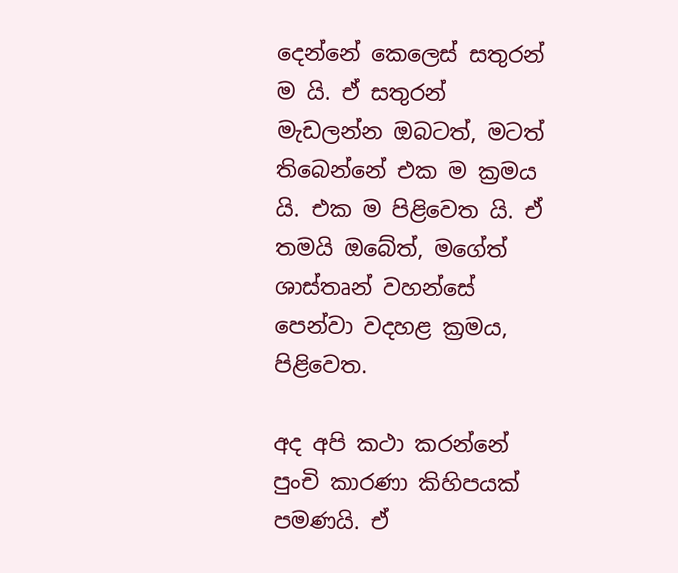දෙන්නේ කෙලෙස් සතුරන් ම යි. ඒ සතුරන් මැඩලන්න ඔබටත්, මටත් තිබෙන්නේ එක ම ක්‍රමය යි. එක ම පිළිවෙත යි. ඒ තමයි ඔබේත්, මගේත් ශාස්තෘන් වහන්සේ පෙන්වා වදහළ ක්‍රමය, පිළිවෙත.

අද අපි කථා කරන්නේ පුංචි කාරණා කිහිපයක් පමණයි. ඒ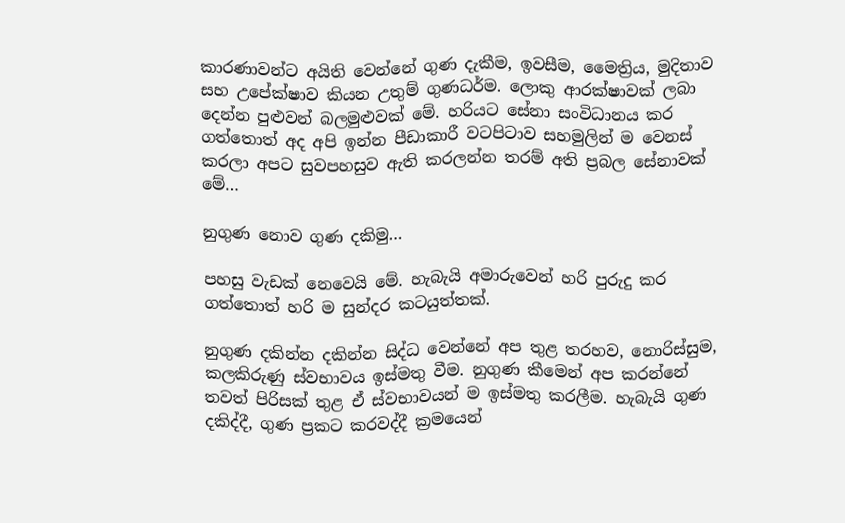කාරණාවන්ට අයිති වෙන්නේ ගුණ දැකීම, ඉවසීම, මෛත්‍රිය, මුදිතාව සහ උපේක්ෂාව කියන උතුම් ගුණධර්ම. ලොකු ආරක්ෂාවක් ලබා දෙන්න පුළුවන් බලමුළුවක් මේ. හරියට සේනා සංවිධානය කර ගත්තොත් අද අපි ඉන්න පීඩාකාරී වටපිටාව සහමුලින් ම වෙනස් කරලා අපට සුවපහසුව ඇති කරලන්න තරම් අති ප්‍රබල සේනාවක් මේ…

නුගුණ නොව ගුණ දකිමු…

පහසු වැඩක් නෙවෙයි මේ. හැබැයි අමාරුවෙන් හරි පුරුදු කර ගත්තොත් හරි ම සුන්දර කටයුත්තක්.

නුගුණ දකින්න දකින්න සිද්ධ වෙන්නේ අප තුළ තරහව, නොරිස්සුම, කලකිරුණු ස්වභාවය ඉස්මතු වීම. නුගුණ කීමෙන් අප කරන්නේ තවත් පිරිසක් තුළ ඒ ස්වභාවයන් ම ඉස්මතු කරලීම. හැබැයි ගුණ දකිද්දී, ගුණ ප්‍රකට කරවද්දී ක්‍රමයෙන්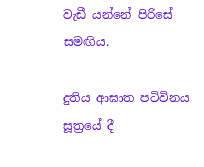වැඩී යන්නේ පිරිසේ සමඟිය.

දුතිය ආඝාත පටිවිනය සූත්‍රයේ දී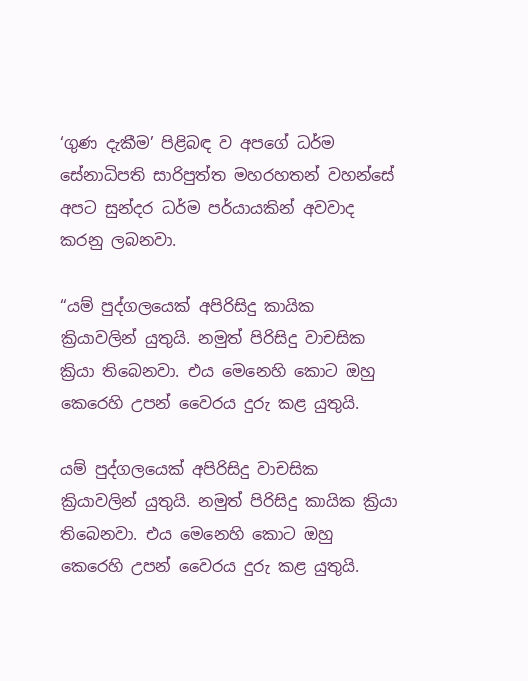‘ගුණ දැකීම’ පිළිබඳ ව අපගේ ධර්ම සේනාධිපති සාරිපුත්ත මහරහතන් වහන්සේ අපට සුන්දර ධර්ම පර්යායකින් අවවාද කරනු ලබනවා.

“යම් පුද්ගලයෙක් අපිරිසිදු කායික ක්‍රියාවලින් යුතුයි. නමුත් පිරිසිදු වාචසික ක්‍රියා තිබෙනවා. එය මෙනෙහි කොට ඔහු කෙරෙහි උපන් වෛරය දුරු කළ යුතුයි.

යම් පුද්ගලයෙක් අපිරිසිදු වාචසික ක්‍රියාවලින් යුතුයි. නමුත් පිරිසිදු කායික ක්‍රියා තිබෙනවා. එය මෙනෙහි කොට ඔහු කෙරෙහි උපන් වෛරය දුරු කළ යුතුයි.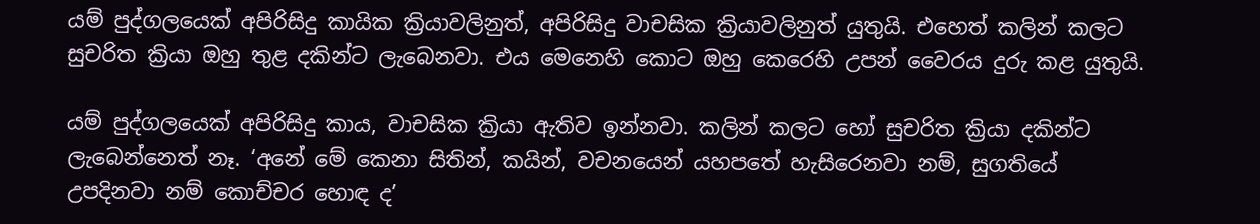යම් පුද්ගලයෙක් අපිරිසිදු කායික ක්‍රියාවලිනුත්, අපිරිසිදු වාචසික ක්‍රියාවලිනුත් යුතුයි. එහෙත් කලින් කලට සුචරිත ක්‍රියා ඔහු තුළ දකින්ට ලැබෙනවා. එය මෙනෙහි කොට ඔහු කෙරෙහි උපන් වෛරය දුරු කළ යුතුයි.

යම් පුද්ගලයෙක් අපිරිසිදු කාය, වාචසික ක්‍රියා ඇතිව ඉන්නවා. කලින් කලට හෝ සුචරිත ක්‍රියා දකින්ට ලැබෙන්නෙත් නෑ. ‘අනේ මේ කෙනා සිතින්, කයින්, වචනයෙන් යහපතේ හැසිරෙනවා නම්, සුගතියේ උපදිනවා නම් කොච්චර හොඳ ද’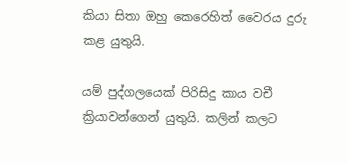කියා සිතා ඔහු කෙරෙහිත් වෛරය දුරු කළ යුතුයි.

යම් පුද්ගලයෙක් පිරිසිදු කාය වචී ක්‍රියාවන්ගෙන් යුතුයි. කලින් කලට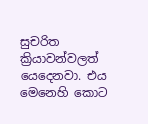සුචරිත ක්‍රියාවන්වලත් යෙදෙනවා. එය මෙනෙහි කොට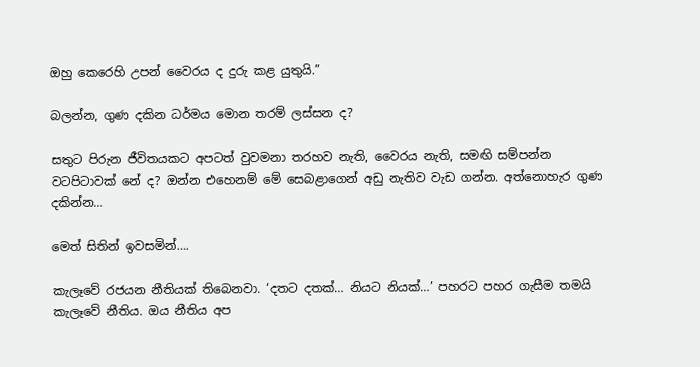ඔහු කෙරෙහි උපන් වෛරය ද දුරු කළ යුතුයි.”

බලන්න, ගුණ දකින ධර්මය මොන තරම් ලස්සන ද?

සතුට පිරුන ජීවිතයකට අපටත් වුවමනා තරහව නැති, වෛරය නැති, සමඟි සම්පන්න වටපිටාවක් නේ ද? ඔන්න එහෙනම් මේ සෙබළාගෙන් අඩු නැතිව වැඩ ගන්න. අත්නොහැර ගුණ දකින්න…

මෙත් සිතින් ඉවසමින්….

කැලෑවේ රජයන නීතියක් තිබෙනවා. ‘දතට දතක්… නියට නියක්…’ පහරට පහර ගැසීම තමයි කැලෑවේ නීතිය. ඔය නීතිය අප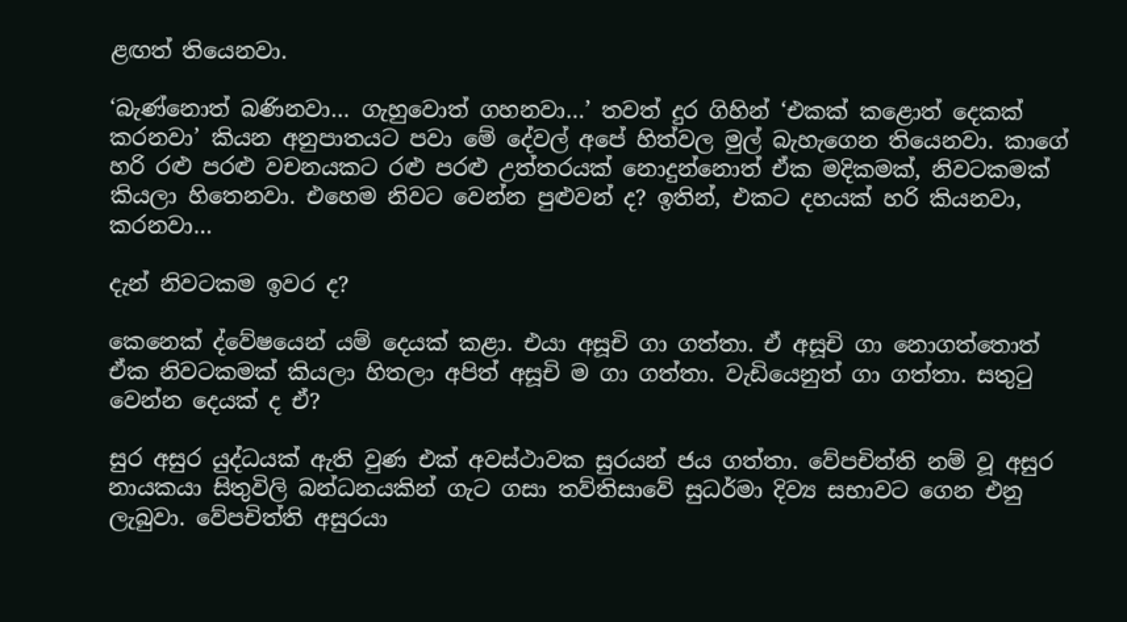ළඟත් තියෙනවා.

‘බැණ්නොත් බණිනවා… ගැහුවොත් ගහනවා…’ තවත් දුර ගිහින් ‘එකක් කළොත් දෙකක් කරනවා’ කියන අනුපාතයට පවා මේ දේවල් අපේ හිත්වල මුල් බැහැගෙන තියෙනවා. කාගේ හරි රළු පරළු වචනයකට රළු පරළු උත්තරයක් නොදුන්නොත් ඒක මදිකමක්, නිවටකමක් කියලා හිතෙනවා. එහෙම නිවට වෙන්න පුළුවන් ද? ඉතින්, එකට දහයක් හරි කියනවා, කරනවා…

දැන් නිවටකම ඉවර ද?

කෙනෙක් ද්වේෂයෙන් යම් දෙයක් කළා. එයා අසූචි ගා ගත්තා. ඒ අසූචි ගා නොගත්තොත් ඒක නිවටකමක් කියලා හිතලා අපිත් අසූචි ම ගා ගත්තා. වැඩියෙනුත් ගා ගත්තා. සතුටු වෙන්න දෙයක් ද ඒ?

සුර අසුර යුද්ධයක් ඇති වුණ එක් අවස්ථාවක සුරයන් ජය ගත්තා. වේපචිත්ති නම් වූ අසුර නායකයා සිතුවිලි බන්ධනයකින් ගැට ගසා තව්තිසාවේ සුධර්මා දිව්‍ය සභාවට ගෙන එනු ලැබුවා. වේපචිත්ති අසුරයා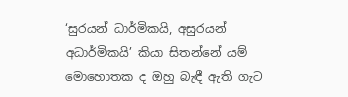‘සුරයන් ධාර්මිකයි, අසුරයන් අධාර්මිකයි’ කියා සිතන්නේ යම් මොහොතක ද ඔහු බැඳී ඇති ගැට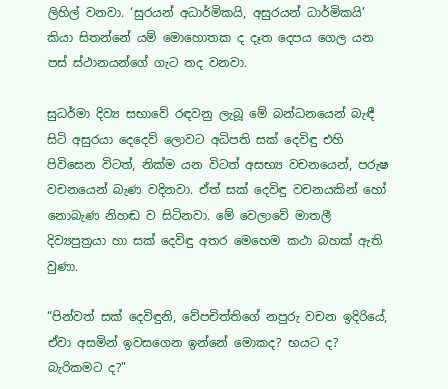ලිහිල් වනවා. ‘සුරයන් අධාර්මිකයි, අසුරයන් ධාර්මිකයි’ කියා සිතන්නේ යම් මොහොතක ද දෑත දෙපය ගෙල යන පස් ස්ථානයන්ගේ ගැට තද වනවා.

සුධර්මා දිව්‍ය සභාවේ රඳවනු ලැබූ මේ බන්ධනයෙන් බැඳී සිටි අසුරයා දෙදෙව් ලොවට අධිපති සක් දෙවිඳු එහි පිවිසෙන විටත්, නික්ම යන විටත් අසභ්‍ය වචනයෙන්, පරුෂ වචනයෙන් බැණ වදිනවා. ඒත් සක් දෙවිඳු වචනයකින් හෝ නොබැණ නිහඬ ව සිටිනවා. මේ වෙලාවේ මාතලී දිව්‍යපුත්‍රයා හා සක් දෙවිඳු අතර මෙහෙම කථා බහක් ඇති වුණා.

“පින්වත් සක් දෙවිඳුනි, වේපචිත්තිගේ නපුරු වචන ඉදිරියේ, ඒවා අසමින් ඉවසගෙන ඉන්නේ මොකද? භයට ද? බැරිකමට ද?”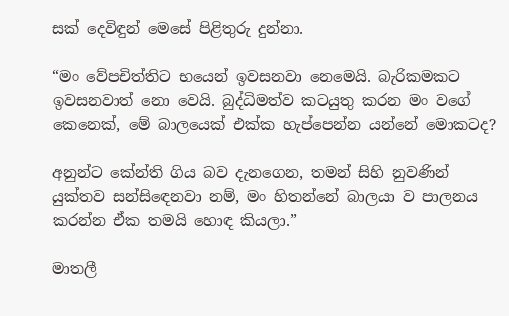සක් දෙවිඳුන් මෙසේ පිළිතුරු දුන්නා.

“මං වේපචිත්තිට භයෙන් ඉවසනවා නෙමෙයි. බැරිකමකට ඉවසනවාත් නො වෙයි. බුද්ධිමත්ව කටයුතු කරන මං වගේ කෙනෙක්, මේ බාලයෙක් එක්ක හැප්පෙන්න යන්නේ මොකටද?

අනුන්ට කේන්ති ගිය බව දැනගෙන, තමන් සිහි නුවණින් යුක්තව සන්සිඳෙනවා නම්, මං හිතන්නේ බාලයා ව පාලනය කරන්න ඒක තමයි හොඳ කියලා.”

මාතලී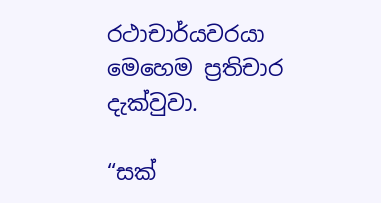රථාචාර්යවරයා මෙහෙම ප්‍රතිචාර දැක්වුවා.

“සක්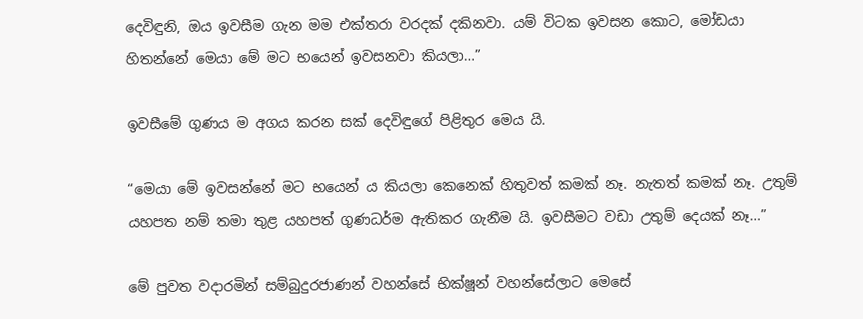දෙවිඳුනි, ඔය ඉවසීම ගැන මම එක්තරා වරදක් දකිනවා. යම් විටක ඉවසන කොට, මෝඩයා හිතන්නේ මෙයා මේ මට භයෙන් ඉවසනවා කියලා…”

ඉවසීමේ ගුණය ම අගය කරන සක් දෙවිඳුගේ පිළිතුර මෙය යි.

“මෙයා මේ ඉවසන්නේ මට භයෙන් ය කියලා කෙනෙක් හිතුවත් කමක් නෑ. නැතත් කමක් නෑ. උතුම් යහපත නම් තමා තුළ යහපත් ගුණධර්ම ඇතිකර ගැනීම යි. ඉවසීමට වඩා උතුම් දෙයක් නෑ…”

මේ පුවත වදාරමින් සම්බුදුරජාණන් වහන්සේ භික්ෂූන් වහන්සේලාට මෙසේ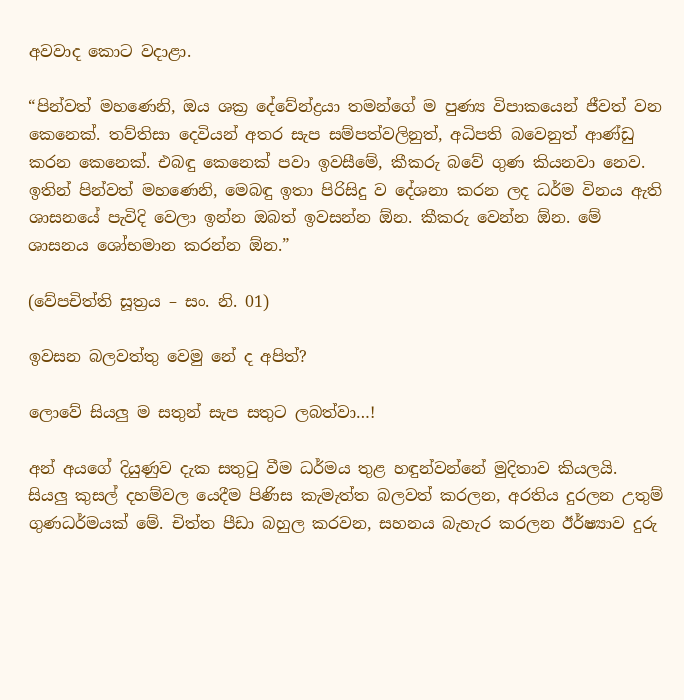අවවාද කොට වදාළා.

“පින්වත් මහණෙනි, ඔය ශක්‍ර දේවේන්ද්‍රයා තමන්ගේ ම පුණ්‍ය විපාකයෙන් ජීවත් වන කෙනෙක්. තව්තිසා දෙවියන් අතර සැප සම්පත්වලිනුත්, අධිපති බවෙනුත් ආණ්ඩු කරන කෙනෙක්. එබඳු කෙනෙක් පවා ඉවසීමේ, කීකරු බවේ ගුණ කියනවා නෙව. ඉතින් පින්වත් මහණෙනි, මෙබඳු ඉතා පිරිසිදු ව දේශනා කරන ලද ධර්ම විනය ඇති ශාසනයේ පැවිදි වෙලා ඉන්න ඔබත් ඉවසන්න ඕන. කීකරු වෙන්න ඕන. මේ ශාසනය ශෝභමාන කරන්න ඕන.”

(වේපචිත්ති සූත්‍රය – සං. නි. 01)

ඉවසන බලවත්තු වෙමු නේ ද අපිත්?

ලොවේ සියලු ම සතුන් සැප සතුට ලබත්වා…!

අන් අයගේ දියුණුව දැක සතුටු වීම ධර්මය තුළ හඳුන්වන්නේ මුදිතාව කියලයි. සියලු කුසල් දහම්වල යෙදීම පිණිස කැමැත්ත බලවත් කරලන, අරතිය දුරලන උතුම් ගුණධර්මයක් මේ. චිත්ත පීඩා බහුල කරවන, සහනය බැහැර කරලන ඊර්ෂ්‍යාව දුරු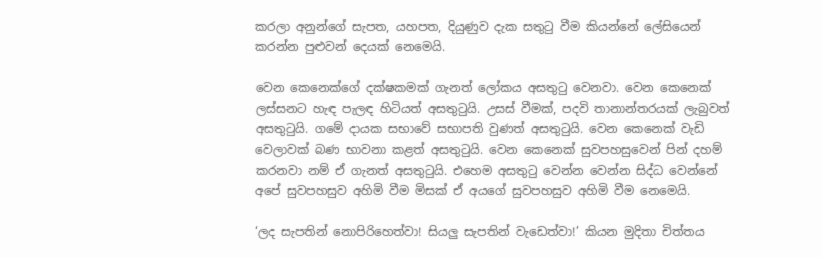කරලා අනුන්ගේ සැපත, යහපත, දියුණුව දැක සතුටු වීම කියන්නේ ලේසියෙන් කරන්න පුළුවන් දෙයක් නෙමෙයි.

වෙන කෙනෙක්ගේ දක්ෂකමක් ගැනත් ලෝකය අසතුටු වෙනවා. වෙන කෙනෙක් ලස්සනට හැඳ පැලඳ හිටියත් අසතුටුයි. උසස් වීමක්, පදවි තානාන්තරයක් ලැබුවත් අසතුටුයි. ගමේ දායක සභාවේ සභාපති වුණත් අසතුටුයි. වෙන කෙනෙක් වැඩි වෙලාවක් බණ භාවනා කළත් අසතුටුයි. වෙන කෙනෙක් සුවපහසුවෙන් පින් දහම් කරනවා නම් ඒ ගැනත් අසතුටුයි. එහෙම අසතුටු වෙන්න වෙන්න සිද්ධ වෙන්නේ අපේ සුවපහසුව අහිමි වීම මිසක් ඒ අයගේ සුවපහසුව අහිමි වීම නෙමෙයි.

‘ලද සැපතින් නොපිරිහෙත්වා! සියලු සැපතින් වැඩෙත්වා!’ කියන මුදිතා චිත්තය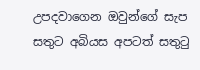උපදවාගෙන ඔවුන්ගේ සැප සතුට අබියස අපටත් සතුටු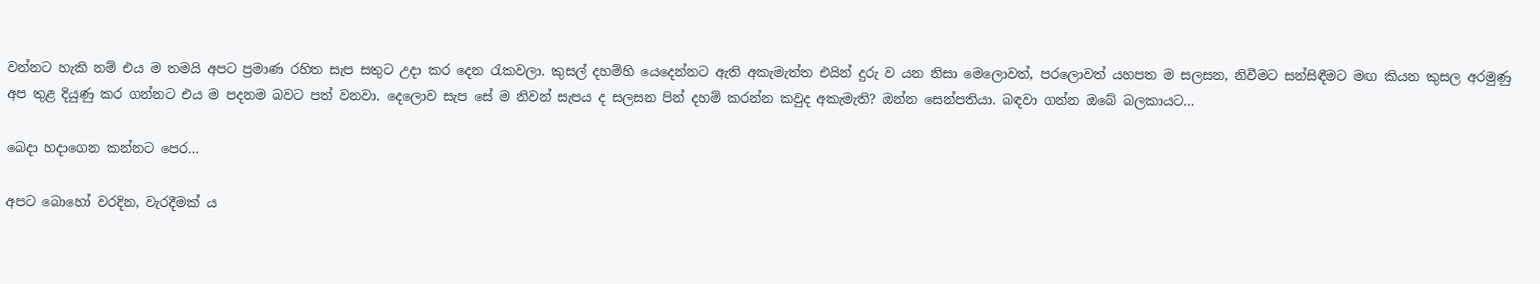වන්නට හැකි නම් එය ම තමයි අපට ප්‍රමාණ රහිත සැප සතුට උදා කර දෙන රැකවලා. කුසල් දහම්හි යෙදෙන්නට ඇති අකැමැත්ත එයින් දුරු ව යන නිසා මෙලොවත්, පරලොවත් යහපත ම සලසන, නිවීමට සන්සිඳීමට මඟ කියන කුසල අරමුණු අප තුළ දියුණු කර ගන්නට එය ම පදනම බවට පත් වනවා. දෙලොව සැප සේ ම නිවන් සැපය ද සලසන පින් දහම් කරන්න කවුද අකැමැති? ඔන්න සෙන්පතියා. බඳවා ගන්න ඔබේ බලකායට…

බෙදා හදාගෙන කන්නට පෙර…

අපට බොහෝ වරදින, වැරදීමක් ය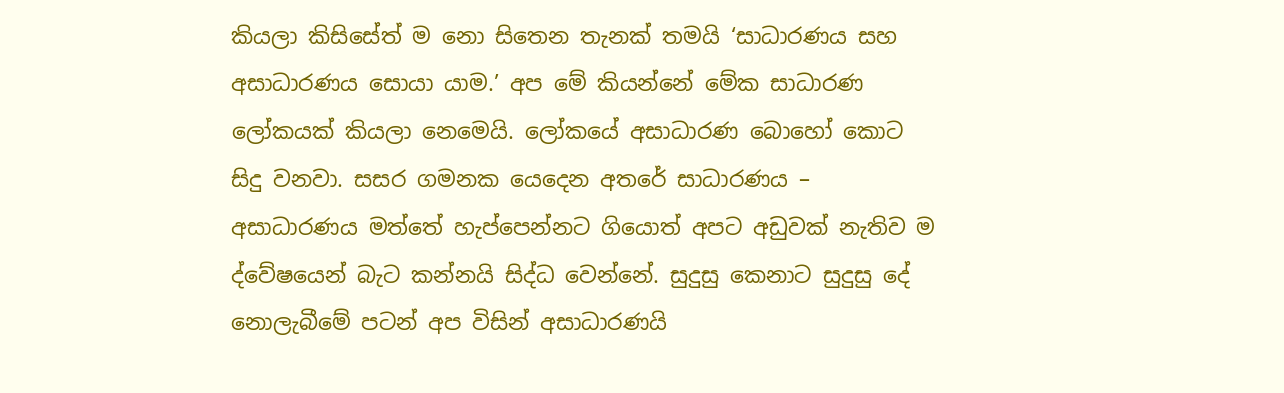කියලා කිසිසේත් ම නො සිතෙන තැනක් තමයි ‘සාධාරණය සහ අසාධාරණය සොයා යාම.’ අප මේ කියන්නේ මේක සාධාරණ ලෝකයක් කියලා නෙමෙයි. ලෝකයේ අසාධාරණ බොහෝ කොට සිදු වනවා. සසර ගමනක යෙදෙන අතරේ සාධාරණය – අසාධාරණය මත්තේ හැප්පෙන්නට ගියොත් අපට අඩුවක් නැතිව ම ද්වේෂයෙන් බැට කන්නයි සිද්ධ වෙන්නේ. සුදුසු කෙනාට සුදුසු දේ නොලැබීමේ පටන් අප විසින් අසාධාරණයි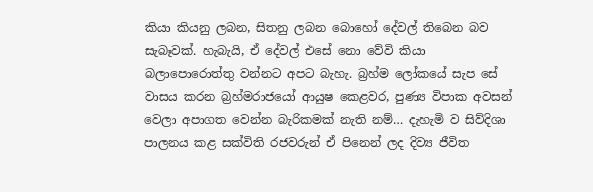කියා කියනු ලබන, සිතනු ලබන බොහෝ දේවල් තිබෙන බව සැබෑවක්. හැබැයි, ඒ දේවල් එසේ නො වේවි කියා බලාපොරොත්තු වන්නට අපට බැහැ. බ්‍රහ්ම ලෝකයේ සැප සේ වාසය කරන බ්‍රහ්මරාජයෝ ආයුෂ කෙළවර, පුණ්‍ය විපාක අවසන් වෙලා අපාගත වෙන්න බැරිකමක් නැති නම්… දැහැමි ව සිව්දිශා පාලනය කළ සක්විති රජවරුන් ඒ පිනෙන් ලද දිව්‍ය ජීවිත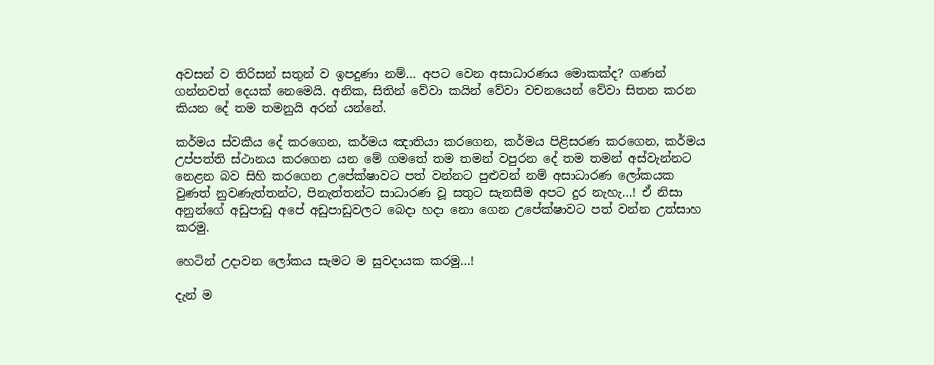අවසන් ව තිරිසන් සතුන් ව ඉපදුණා නම්… අපට වෙන අසාධාරණය මොකක්ද? ගණන් ගන්නවත් දෙයක් නෙමෙයි. අනික, සිතින් වේවා කයින් වේවා වචනයෙන් වේවා සිතන කරන කියන දේ තම තමනුයි අරන් යන්නේ.

කර්මය ස්වකීය දේ කරගෙන, කර්මය ඤාතියා කරගෙන, කර්මය පිළිසරණ කරගෙන, කර්මය උප්පත්ති ස්ථානය කරගෙන යන මේ ගමතේ තම තමන් වපුරන දේ තම තමන් අස්වැන්නට නෙළන බව සිහි කරගෙන උපේක්ෂාවට පත් වන්නට පුළුවන් නම් අසාධාරණ ලෝකයක වුණත් නුවණැත්තන්ට, පිනැත්තන්ට සාධාරණ වූ සතුට සැනසීම අපට දුර නැහැ…! ඒ නිසා අනුන්ගේ අඩුපාඩු අපේ අඩුපාඩුවලට බෙදා හදා නො ගෙන උපේක්ෂාවට පත් වන්න උත්සාහ කරමු.

හෙටින් උදාවන ලෝකය සැමට ම සුවදායක කරමු…!

දැන් ම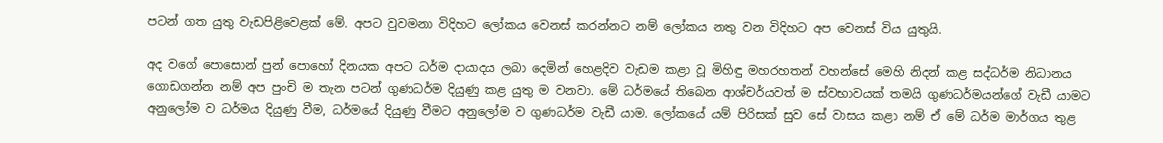පටන් ගත යුතු වැඩපිළිවෙළක් මේ. අපට වුවමනා විදිහට ලෝකය වෙනස් කරන්නට නම් ලෝකය නතු වන විදිහට අප වෙනස් විය යුතුයි.

අද වගේ පොසොන් පුන් පොහෝ දිනයක අපට ධර්ම දායාදය ලබා දෙමින් හෙළදිව වැඩම කළා වූ මිහිඳු මහරහතන් වහන්සේ මෙහි නිදන් කළ සද්ධර්ම නිධානය ගොඩගන්න නම් අප පුංචි ම තැන පටන් ගුණධර්ම දියුණු කළ යුතු ම වනවා. මේ ධර්මයේ තිබෙන ආශ්චර්යවත් ම ස්වභාවයක් තමයි ගුණධර්මයන්ගේ වැඩී යාමට අනුලෝම ව ධර්මය දියුණු වීම, ධර්මයේ දියුණු වීමට අනුලෝම ව ගුණධර්ම වැඩී යාම. ලෝකයේ යම් පිරිසක් සුව සේ වාසය කළා නම් ඒ මේ ධර්ම මාර්ගය තුළ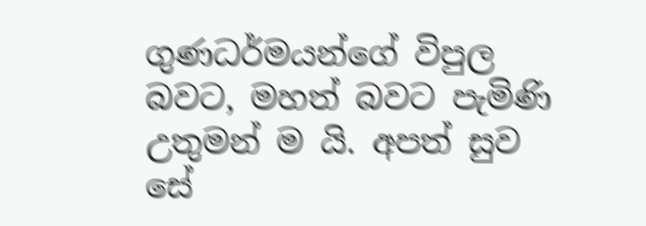ගුණධර්මයන්ගේ විපුල බවට, මහත් බවට පැමිණි උතුමන් ම යි. අපත් සුව සේ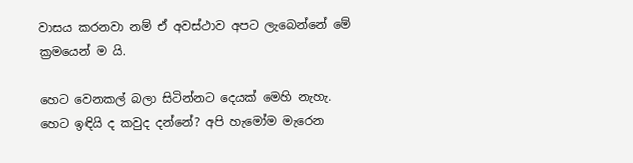වාසය කරනවා නම් ඒ අවස්ථාව අපට ලැබෙන්නේ මේ ක්‍රමයෙන් ම යි.

හෙට වෙනකල් බලා සිටින්නට දෙයක් මෙහි නැහැ. හෙට ඉඳියි ද කවුද දන්නේ? අපි හැමෝම මැරෙන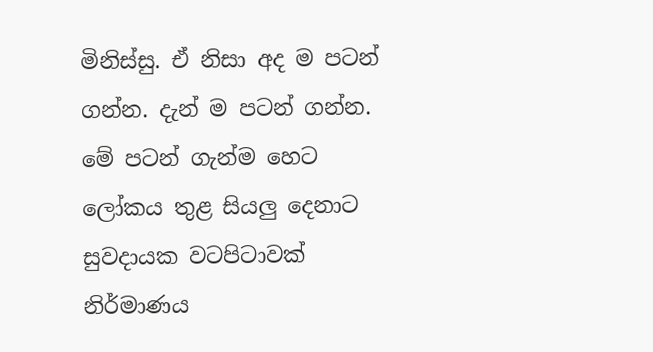මිනිස්සු. ඒ නිසා අද ම පටන් ගන්න. දැන් ම පටන් ගන්න. මේ පටන් ගැන්ම හෙට ලෝකය තුළ සියලු දෙනාට සුවදායක වටපිටාවක් නිර්මාණය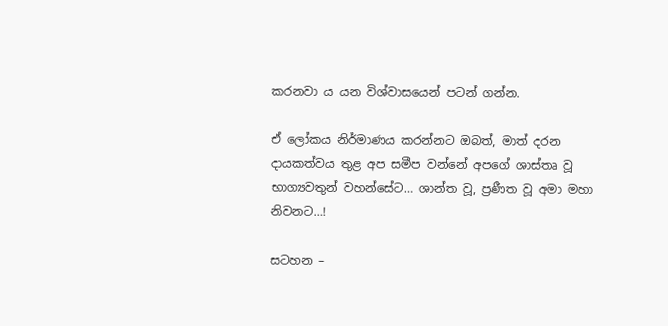කරනවා ය යන විශ්වාසයෙන් පටන් ගන්න.

ඒ ලෝකය නිර්මාණය කරන්නට ඔබත්, මාත් දරන දායකත්වය තුළ අප සමීප වන්නේ අපගේ ශාස්තෘ වූ භාග්‍යවතුන් වහන්සේට… ශාන්ත වූ, ප්‍රණීත වූ අමා මහා නිවනට…!

සටහන –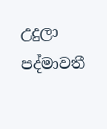උදුලා පද්මාවතී